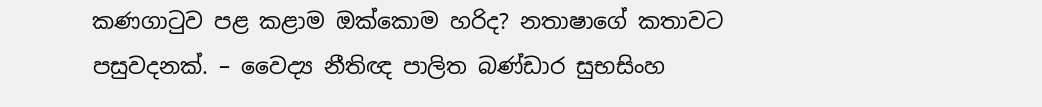කණගාටුව පළ කළාම ඔක්කොම හරිද? නතාෂාගේ කතාවට පසුවදනක්. – වෛද්‍ය නීතිඥ පාලිත බණ්ඩාර සුභසිංහ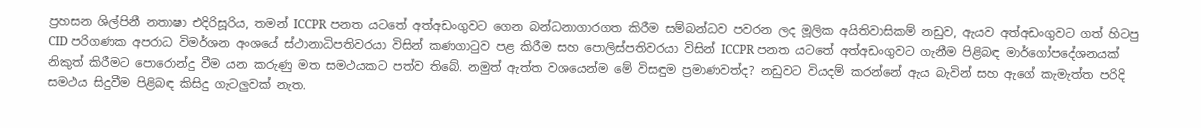ප්‍රහසන ශිල්පිනී නතාෂා එදිරිසූරිය, තමන් ICCPR පනත යටතේ අත්අඩංගුවට ගෙන බන්ධනාගාරගත කිරීම සම්බන්ධව පවරන ලද මූලික අයිතිවාසිකම් නඩුව, ඇයව අත්අඩංගුවට ගත් හිටපු CID පරිගණක අපරාධ විමර්ශන අංශයේ ස්ථානාධිපතිවරයා විසින් කණගාටුව පළ කිරීම සහ පොලිස්පතිවරයා විසින් ICCPR පනත යටතේ අත්අඩංගුවට ගැනීම පිළිබඳ මාර්ගෝපදේශනයක් නිකුත් කිරීමට පොරොන්දු වීම යන කරුණු මත සමථයකට පත්ව තිබේ. නමුත් ඇත්ත වශයෙන්ම මේ විසඳුම ප්‍රමාණවත්ද? නඩුවට වියදම් කරන්නේ ඇය බැවින් සහ ඇගේ කැමැත්ත පරිදි සමථය සිදුවීම පිළිබඳ කිසිදු ගැටලුවක් නැත.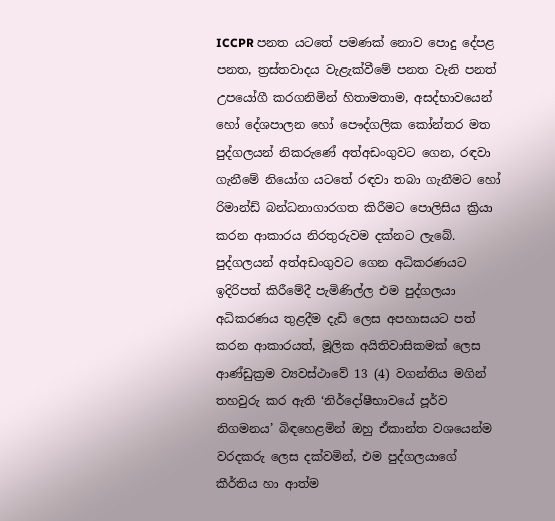ICCPR පනත යටතේ පමණක් නොව පොදු දේපළ පනත, ත්‍රස්තවාදය වැළැක්වීමේ පනත වැනි පනත් උපයෝගී කරගනිමින් හිතාමතාම, අසද්භාවයෙන් හෝ දේශපාලන හෝ පෞද්ගලික කෝන්තර මත පුද්ගලයන් නිකරුණේ අත්අඩංගුවට ගෙන, රඳවා ගැනීමේ නියෝග යටතේ රඳවා තබා ගැනීමට හෝ රිමාන්ඩ් බන්ධනාගාරගත කිරීමට පොලිසිය ක්‍රියා කරන ආකාරය නිරතුරුවම දක්නට ලැබේ. පුද්ගලයන් අත්අඩංගුවට ගෙන අධිකරණයට ඉදිරිපත් කිරීමේදී පැමිණිල්ල එම පුද්ගලයා අධිකරණය තුළදීම දැඩි ලෙස අපහාසයට පත් කරන ආකාරයත්, මූලික අයිතිවාසිකමක් ලෙස ආණ්ඩුක්‍රම ව්‍යවස්ථාවේ 13 (4) වගන්තිය මගින් තහවුරු කර ඇති ‘නිර්දෝෂීභාවයේ පූර්ව නිගමනය’ බිඳහෙළමින් ඔහු ඒකාන්ත වශයෙන්ම වරදකරු ලෙස දක්වමින්, එම පුද්ගලයාගේ කීර්තිය හා ආත්ම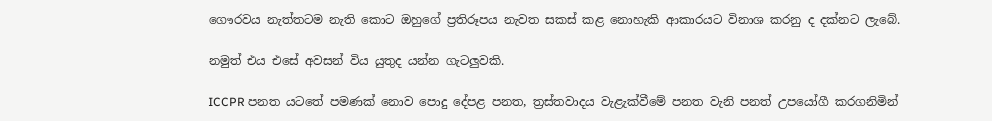ගෞරවය නැත්තටම නැති කොට ඔහුගේ ප්‍රතිරූපය නැවත සකස් කළ නොහැකි ආකාරයට විනාශ කරනු ද දක්නට ලැබේ.

නමුත් එය එසේ අවසන් විය යුතුද යන්න ගැටලුවකි.

ICCPR පනත යටතේ පමණක් නොව පොදු දේපළ පනත, ත්‍රස්තවාදය වැළැක්වීමේ පනත වැනි පනත් උපයෝගී කරගනිමින්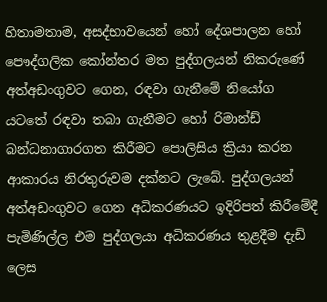හිතාමතාම, අසද්භාවයෙන් හෝ දේශපාලන හෝ පෞද්ගලික කෝන්තර මත පුද්ගලයන් නිකරුණේ අත්අඩංගුවට ගෙන, රඳවා ගැනීමේ නියෝග යටතේ රඳවා තබා ගැනීමට හෝ රිමාන්ඩ් බන්ධනාගාරගත කිරීමට පොලිසිය ක්‍රියා කරන ආකාරය නිරතුරුවම දක්නට ලැබේ. පුද්ගලයන් අත්අඩංගුවට ගෙන අධිකරණයට ඉදිරිපත් කිරීමේදී පැමිණිල්ල එම පුද්ගලයා අධිකරණය තුළදීම දැඩි ලෙස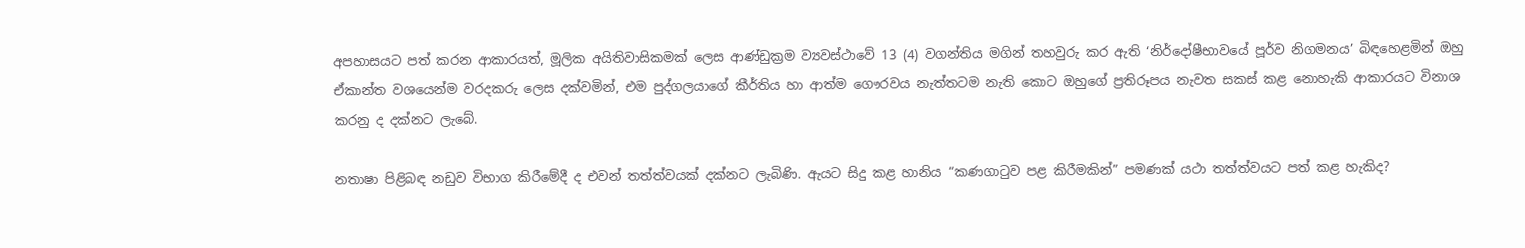අපහාසයට පත් කරන ආකාරයත්, මූලික අයිතිවාසිකමක් ලෙස ආණ්ඩුක්‍රම ව්‍යවස්ථාවේ 13 (4) වගන්තිය මගින් තහවුරු කර ඇති ‘නිර්දෝෂීභාවයේ පූර්ව නිගමනය’ බිඳහෙළමින් ඔහු ඒකාන්ත වශයෙන්ම වරදකරු ලෙස දක්වමින්, එම පුද්ගලයාගේ කීර්තිය හා ආත්ම ගෞරවය නැත්තටම නැති කොට ඔහුගේ ප්‍රතිරූපය නැවත සකස් කළ නොහැකි ආකාරයට විනාශ කරනු ද දක්නට ලැබේ.

නතාෂා පිළිබඳ නඩුව විභාග කිරීමේදී ද එවන් තත්ත්වයක් දක්නට ලැබිණි. ඇයට සිදු කළ හානිය “කණගාටුව පළ කිරීමකින්” පමණක් යථා තත්ත්වයට පත් කළ හැකිද?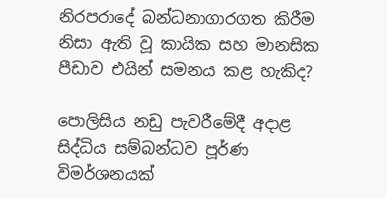නිරපරාදේ බන්ධනාගාරගත කිරීම නිසා ඇති වූ කායික සහ මානසික පීඩාව එයින් සමනය කළ හැකිද?

පොලිසිය නඩු පැවරීමේදී අදාළ සිද්ධිය සම්බන්ධව පූර්ණ විමර්ශනයක්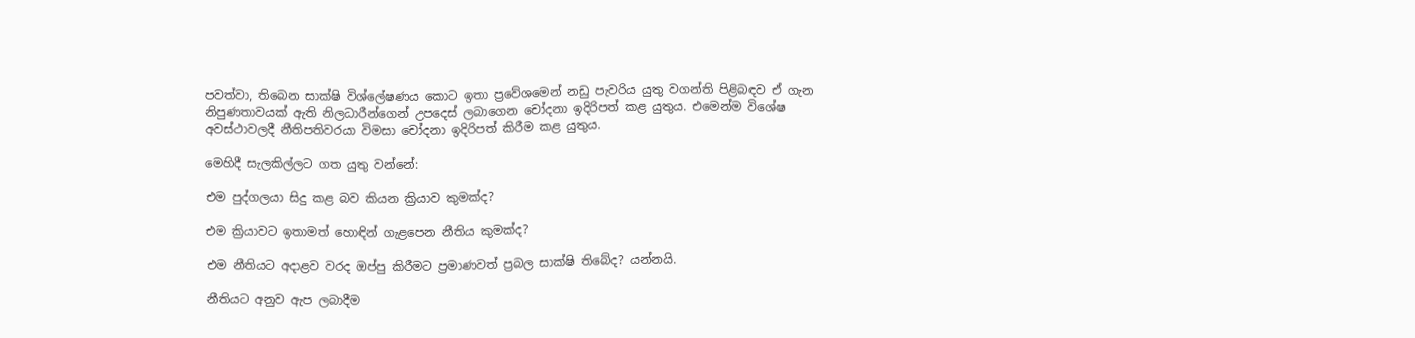පවත්වා, තිබෙන සාක්ෂි විශ්ලේෂණය කොට ඉතා ප්‍රවේශමෙන් නඩු පැවරිය යුතු වගන්ති පිළිබඳව ඒ ගැන නිපුණතාවයක් ඇති නිලධාරීන්ගෙන් උපදෙස් ලබාගෙන චෝදනා ඉදිරිපත් කළ යුතුය. එමෙන්ම විශේෂ අවස්ථාවලදී නීතිපතිවරයා විමසා චෝදනා ඉදිරිපත් කිරීම කළ යුතුය.

මෙහිදී සැලකිල්ලට ගත යුතු වන්නේ:

එම පුද්ගලයා සිදු කළ බව කියන ක්‍රියාව කුමක්ද?

එම ක්‍රියාවට ඉතාමත් හොඳින් ගැළපෙන නීතිය කුමක්ද?

එම නීතියට අදාළව වරද ඔප්පු කිරීමට ප්‍රමාණවත් ප්‍රබල සාක්ෂි තිබේද? යන්නයි.

නීතියට අනුව ඇප ලබාදීම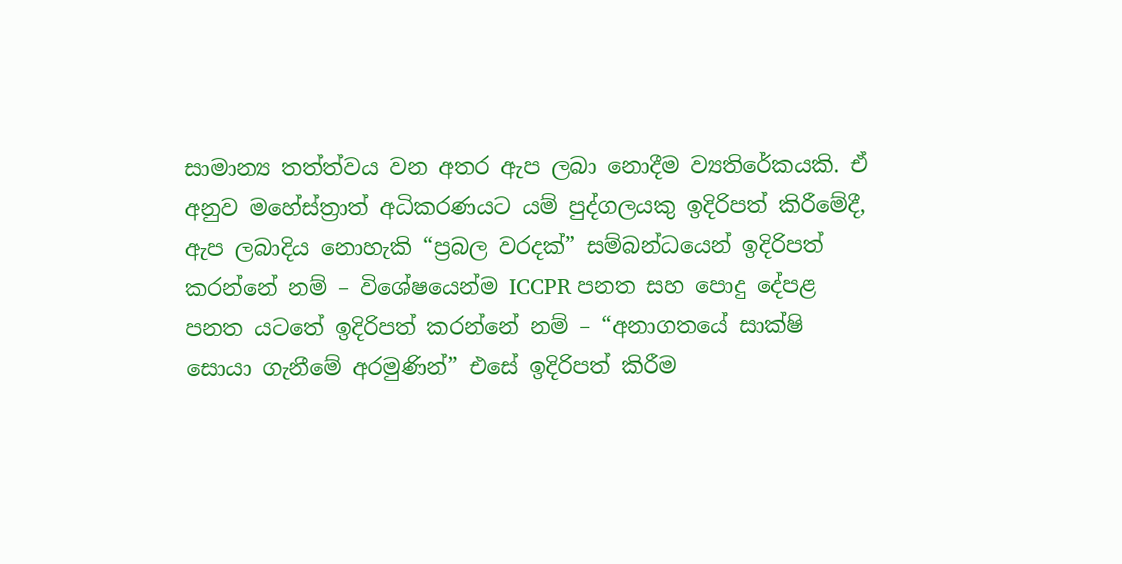සාමාන්‍ය තත්ත්වය වන අතර ඇප ලබා නොදීම ව්‍යතිරේකයකි. ඒ අනුව මහේස්ත්‍රාත් අධිකරණයට යම් පුද්ගලයකු ඉදිරිපත් කිරීමේදී, ඇප ලබාදිය නොහැකි “ප්‍රබල වරදක්” සම්බන්ධයෙන් ඉදිරිපත් කරන්නේ නම් – විශේෂයෙන්ම ICCPR පනත සහ පොදු දේපළ පනත යටතේ ඉදිරිපත් කරන්නේ නම් – “අනාගතයේ සාක්ෂි සොයා ගැනීමේ අරමුණින්” එසේ ඉදිරිපත් කිරීම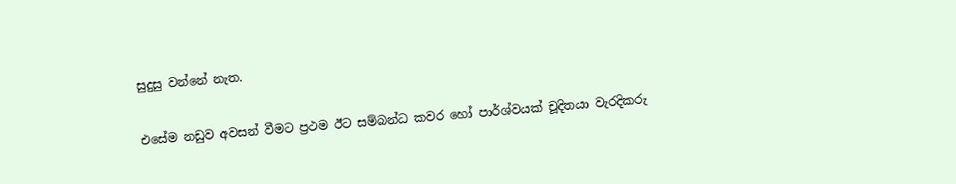සුදුසු වන්නේ නැත.

එසේම නඩුව අවසන් වීමට ප්‍රථම ඊට සම්බන්ධ කවර හෝ පාර්ශ්වයක් චූදිතයා වැරදිකරු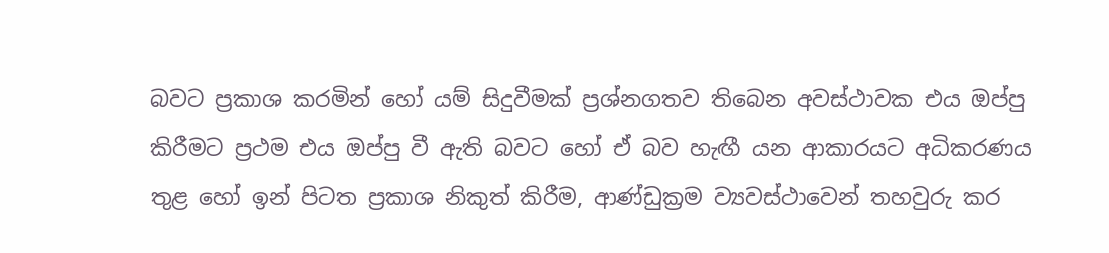බවට ප්‍රකාශ කරමින් හෝ යම් සිදුවීමක් ප්‍රශ්නගතව තිබෙන අවස්ථාවක එය ඔප්පු කිරීමට ප්‍රථම එය ඔප්පු වී ඇති බවට හෝ ඒ බව හැඟී යන ආකාරයට අධිකරණය තුළ හෝ ඉන් පිටත ප්‍රකාශ නිකුත් කිරීම, ආණ්ඩුක්‍රම ව්‍යවස්ථාවෙන් තහවුරු කර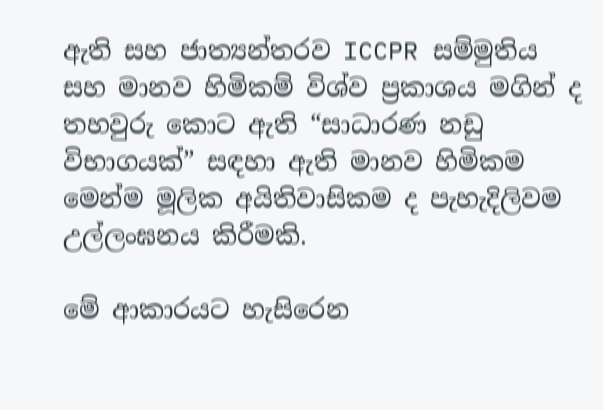ඇති සහ ජාත්‍යන්තරව ICCPR සම්මුතිය සහ මානව හිමිකම් විශ්ව ප්‍රකාශය මගින් ද තහවුරු කොට ඇති “සාධාරණ නඩු විභාගයක්” සඳහා ඇති මානව හිමිකම මෙන්ම මූලික අයිතිවාසිකම ද පැහැදිලිවම උල්ලංඝනය කිරීමකි.

මේ ආකාරයට හැසිරෙන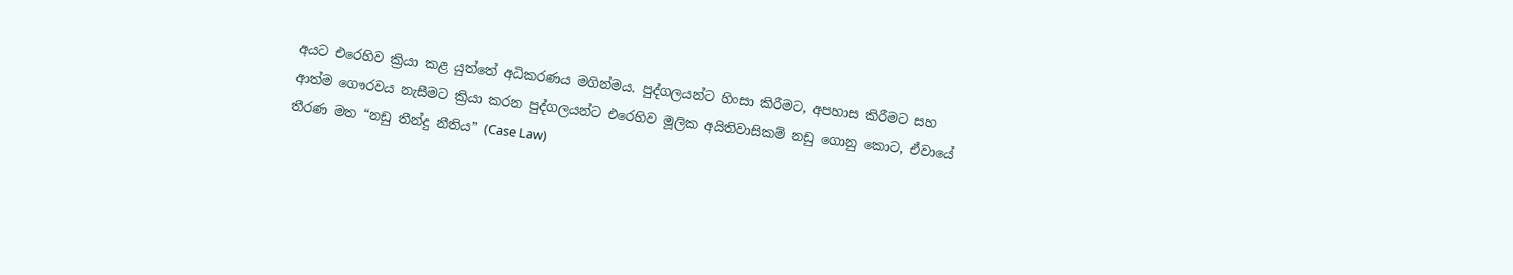අයට එරෙහිව ක්‍රියා කළ යුත්තේ අධිකරණය මගින්මය. පුද්ගලයන්ට හිංසා කිරීමට, අපහාස කිරීමට සහ ආත්ම ගෞරවය නැසීමට ක්‍රියා කරන පුද්ගලයන්ට එරෙහිව මූලික අයිතිවාසිකම් නඩු ගොනු කොට, ඒවායේ තීරණ මත “නඩු තීන්දු නීතිය” (Case Law)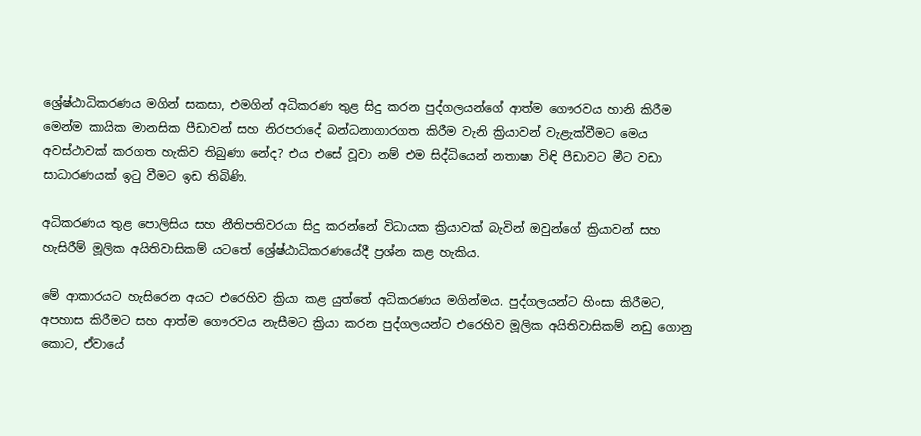ශ්‍රේෂ්ඨාධිකරණය මගින් සකසා, එමගින් අධිකරණ තුළ සිදු කරන පුද්ගලයන්ගේ ආත්ම ගෞරවය හානි කිරීම මෙන්ම කායික මානසික පීඩාවන් සහ නිරපරාදේ බන්ධනාගාරගත කිරීම වැනි ක්‍රියාවන් වැළැක්වීමට මෙය අවස්ථාවක් කරගත හැකිව තිබුණා නේද? එය එසේ වූවා නම් එම සිද්ධියෙන් නතාෂා විඳි පීඩාවට මීට වඩා සාධාරණයක් ඉටු වීමට ඉඩ තිබිණි.

අධිකරණය තුළ පොලිසිය සහ නීතිපතිවරයා සිදු කරන්නේ විධායක ක්‍රියාවක් බැවින් ඔවුන්ගේ ක්‍රියාවන් සහ හැසිරීම් මූලික අයිතිවාසිකම් යටතේ ශ්‍රේෂ්ඨාධිකරණයේදී ප්‍රශ්න කළ හැකිය.

මේ ආකාරයට හැසිරෙන අයට එරෙහිව ක්‍රියා කළ යුත්තේ අධිකරණය මගින්මය. පුද්ගලයන්ට හිංසා කිරීමට, අපහාස කිරීමට සහ ආත්ම ගෞරවය නැසීමට ක්‍රියා කරන පුද්ගලයන්ට එරෙහිව මූලික අයිතිවාසිකම් නඩු ගොනු කොට, ඒවායේ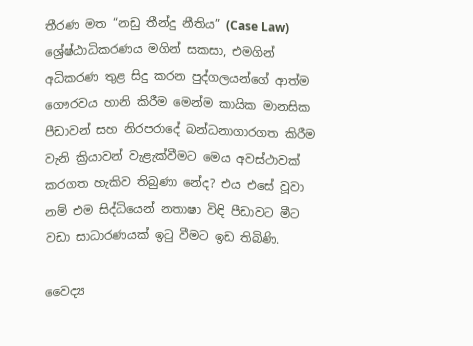තීරණ මත “නඩු තීන්දු නීතිය” (Case Law) ශ්‍රේෂ්ඨාධිකරණය මගින් සකසා, එමගින් අධිකරණ තුළ සිදු කරන පුද්ගලයන්ගේ ආත්ම ගෞරවය හානි කිරීම මෙන්ම කායික මානසික පීඩාවන් සහ නිරපරාදේ බන්ධනාගාරගත කිරීම වැනි ක්‍රියාවන් වැළැක්වීමට මෙය අවස්ථාවක් කරගත හැකිව තිබුණා නේද? එය එසේ වූවා නම් එම සිද්ධියෙන් නතාෂා විඳි පීඩාවට මීට වඩා සාධාරණයක් ඉටු වීමට ඉඩ තිබිණි.

වෛද්‍ය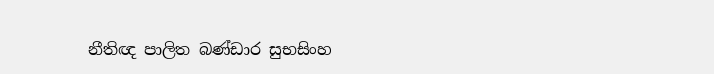නීතිඥ පාලිත බණ්ඩාර සුභසිංහ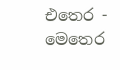එතෙර - මෙතෙර